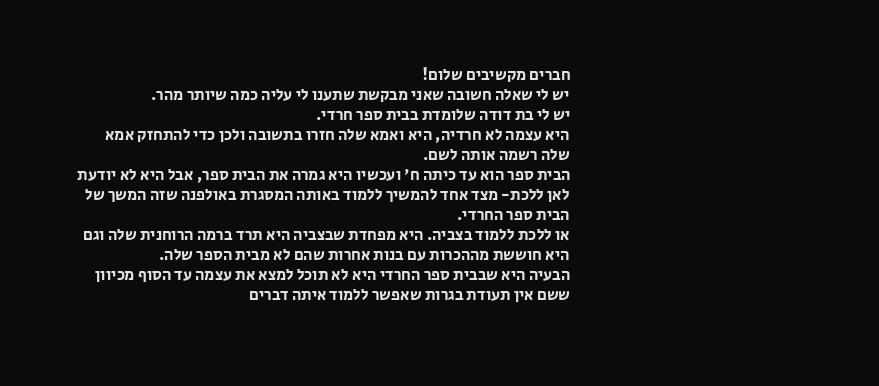חברים מקשיבים שלום!
יש לי שאלה חשובה שאני מבקשת שתענו לי עליה כמה שיותר מהר.
יש לי בת דודה שלומדת בבית ספר חרדי.
היא עצמה לא חרדיה, היא ואמא שלה חזרו בתשובה ולכן כדי להתחזק אמא שלה רשמה אותה לשם.
הבית ספר הוא עד כיתה ח' ועכשיו היא גמרה את הבית ספר, אבל היא לא יודעת לאן ללכת- מצד אחד להמשיך ללמוד באותה המסגרת באולפנה שזה המשך של הבית ספר החרדי.
או ללכת ללמוד בצביה. היא מפחדת שבצביה היא תרד ברמה הרוחנית שלה וגם היא חוששת מההכרות עם בנות אחרות שהם לא מבית הספר שלה.
הבעיה היא שבבית ספר החרדי היא לא תוכל למצא את עצמה עד הסוף מכיוון ששם אין תעודת בגרות שאפשר ללמוד איתה דברים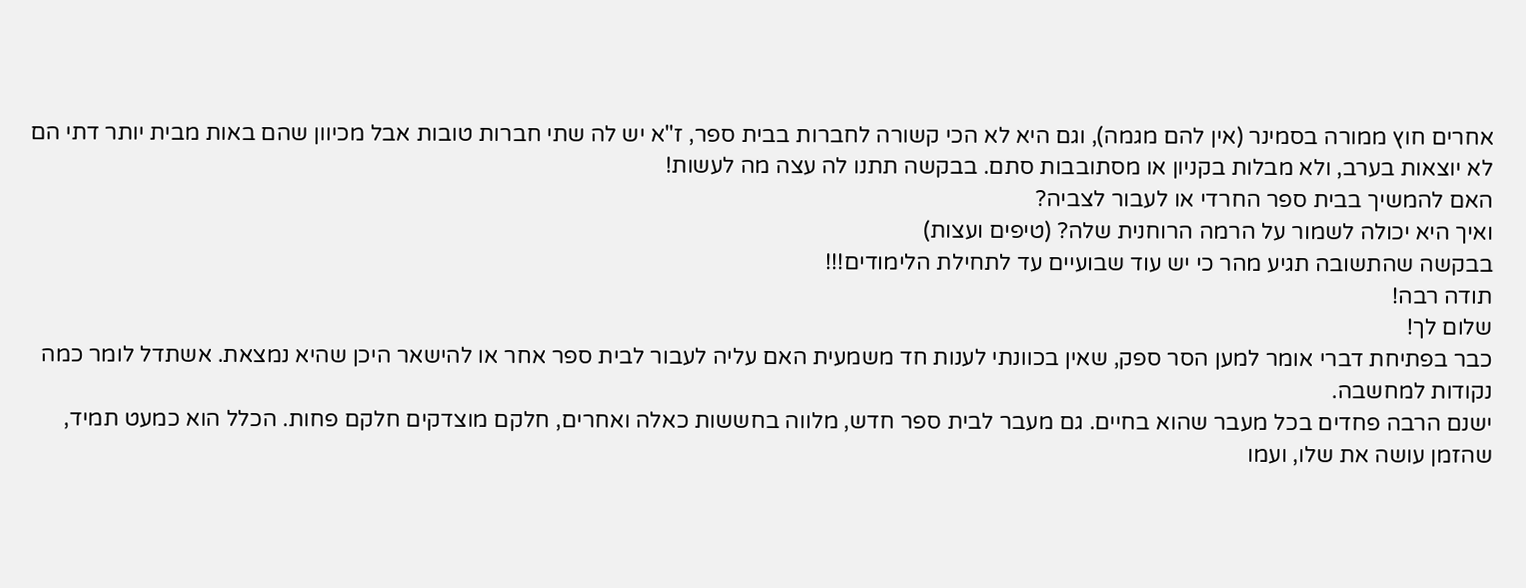אחרים חוץ ממורה בסמינר (אין להם מגמה), וגם היא לא הכי קשורה לחברות בבית ספר, ז"א יש לה שתי חברות טובות אבל מכיוון שהם באות מבית יותר דתי הם לא יוצאות בערב, ולא מבלות בקניון או מסתובבות סתם. בבקשה תתנו לה עצה מה לעשות!
האם להמשיך בבית ספר החרדי או לעבור לצביה?
ואיך היא יכולה לשמור על הרמה הרוחנית שלה? (טיפים ועצות)
בבקשה שהתשובה תגיע מהר כי יש עוד שבועיים עד לתחילת הלימודים!!!
תודה רבה!
שלום לך!
כבר בפתיחת דברי אומר למען הסר ספק, שאין בכוונתי לענות חד משמעית האם עליה לעבור לבית ספר אחר או להישאר היכן שהיא נמצאת. אשתדל לומר כמה נקודות למחשבה.
ישנם הרבה פחדים בכל מעבר שהוא בחיים. גם מעבר לבית ספר חדש, מלווה בחששות כאלה ואחרים, חלקם מוצדקים חלקם פחות. הכלל הוא כמעט תמיד, שהזמן עושה את שלו, ועמו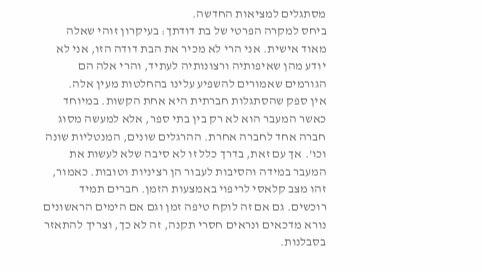מסתגלים למציאות החדשה.
ביחס למקרה הפרטי של בת דודתך: בעיקרון זוהי שאלה מאוד אישית. אני הרי לא מכיר את הבת דודה הזו, אני לא יודע מהן שאיפותיה ורצונותיה לעתיד, והרי אלה הם הגורמים שאמורים להשפיע עלינו בהחלטות מעין אלה.
אין ספק שהסתגלות חברתית היא אחת הקשות. במיוחד כאשר המעבר הוא לא רק בין בתי ספר, אלא למעשה מסוג חברה אחד לחברה אחרת. ההרגלים שונים, המנטליות שונה וכו'. אך עם זאת, בדרך כלל זו לא סיבה שלא לעשות את המעבר במידה והסיבות לעבור הן רציניות וטובות. כאמור, זהו מצב קלאסי לריפוי באמצעות הזמן. חברים תמיד רוכשים. גם אם זה לוקח טיפה זמן וגם אם הימים הראשונים נורא מדכאים ונראים חסרי תקנה, זה לא כך, וצריך להתאזר בסבלנות.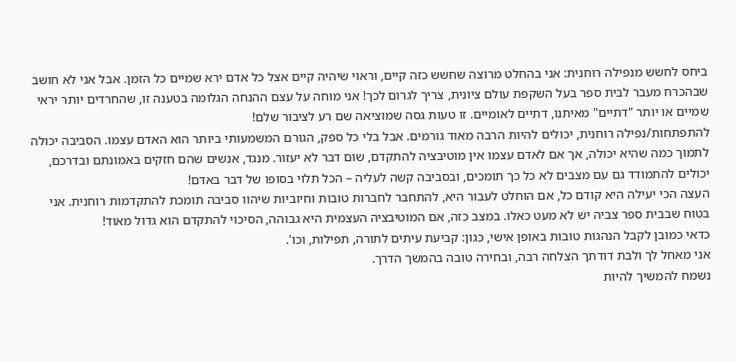ביחס לחשש מנפילה רוחנית: אני בהחלט מרוצה שחשש כזה קיים, וראוי שיהיה קיים אצל כל אדם ירא שמיים כל הזמן. אבל אני לא חושב שבהכרח מעבר לבית ספר בעל השקפת עולם ציונית, צריך לגרום לכך! אני מוחה על עצם ההנחה הגלומה בטענה זו, שהחרדים יותר יראי שמיים או יותר "דתיים" מאיתנו, דתיים לאומיים. זו טעות גסה שמוציאה שם רע לציבור שלם!
להתפתחות/נפילה רוחנית, יכולים להיות הרבה מאוד גורמים. אבל בלי כל ספק, הגורם המשמעותי ביותר הוא האדם עצמו. הסביבה יכולה לתמוך כמה שהיא יכולה, אך אם לאדם עצמו אין מוטיבציה להתקדם, שום דבר לא יעזור. מנגד, אנשים שהם חזקים באמונתם ובדרכם, יכולים להתמודד גם עם מצבים לא כל כך תומכים, ובסביבה קשה לעליה – הכל תלוי בסופו של דבר באדם!
העצה הכי יעילה היא קודם כל, אם הוחלט לעבור היא, להתחבר לחברות טובות וחיוביות שיהוו סביבה תומכת להתקדמות רוחנית. אני בטוח שבבית ספר צביה יש לא מעט כאלו. במצב כזה, אם המוטיבציה העצמית היא גבוהה, הסיכוי להתקדם הוא גדול מאוד!
כדאי כמובן לקבל הנהגות טובות באופן אישי, כגון: קביעת עיתים לתורה, תפילות, וכו'.
אני מאחל לך ולבת דודתך הצלחה רבה, ובחירה טובה בהמשך הדרך.
נשמח להמשיך להיות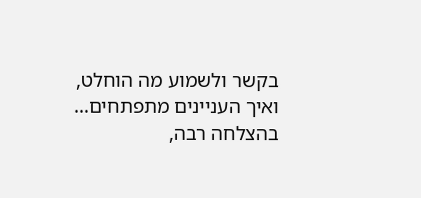בקשר ולשמוע מה הוחלט, ואיך העניינים מתפתחים…
בהצלחה רבה,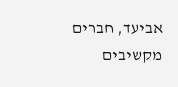אביעד, חברים מקשיבים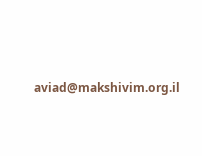aviad@makshivim.org.il